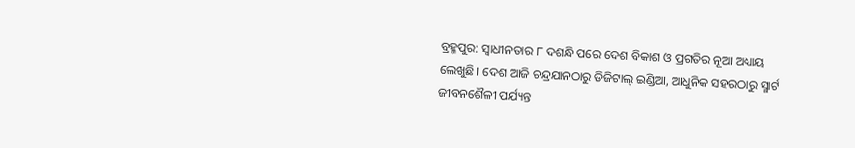ବ୍ରହ୍ମପୁର: ସ୍ୱାଧୀନତାର ୮ ଦଶନ୍ଧି ପରେ ଦେଶ ବିକାଶ ଓ ପ୍ରଗତିର ନୂଆ ଅଧ୍ୟାୟ ଲେଖୁଛି। ଦେଶ ଆଜି ଚନ୍ଦ୍ରଯାନଠାରୁ ଡିଜିଟାଲ୍ ଇଣ୍ଡିଆ, ଆଧୁନିକ ସହରଠାରୁ ସ୍ମାର୍ଟ ଜୀବନଶୈଳୀ ପର୍ଯ୍ୟନ୍ତ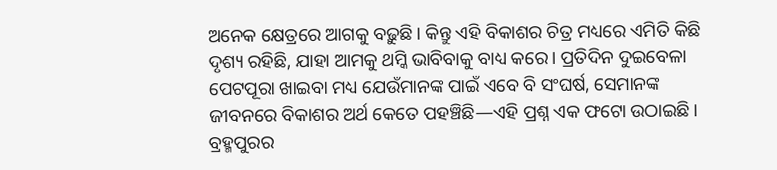ଅନେକ କ୍ଷେତ୍ରରେ ଆଗକୁ ବଢ଼ୁଛି। କିନ୍ତୁ ଏହି ବିକାଶର ଚିତ୍ର ମଧ୍ୟରେ ଏମିତି କିଛି ଦୃଶ୍ୟ ରହିଛି, ଯାହା ଆମକୁ ଥମ୍କି ଭାବିବାକୁ ବାଧ୍ୟ କରେ। ପ୍ରତିଦିନ ଦୁଇବେଳା ପେଟପୂରା ଖାଇବା ମଧ୍ୟ ଯେଉଁମାନଙ୍କ ପାଇଁ ଏବେ ବି ସଂଘର୍ଷ, ସେମାନଙ୍କ ଜୀବନରେ ବିକାଶର ଅର୍ଥ କେତେ ପହଞ୍ଚିଛି—ଏହି ପ୍ରଶ୍ନ ଏକ ଫଟୋ ଉଠାଇଛି।
ବ୍ରହ୍ମପୁରର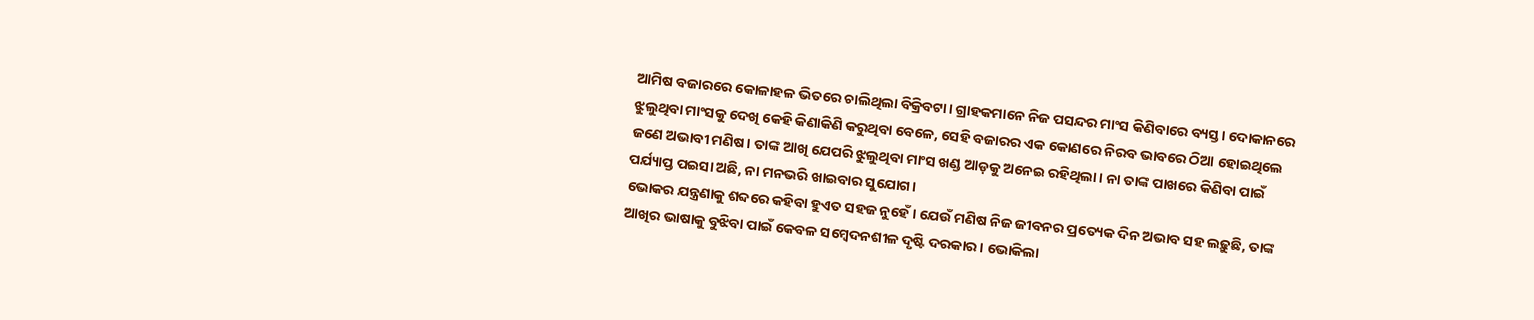ଆମିଷ ବଜାରରେ କୋଳାହଳ ଭିତରେ ଚାଲିଥିଲା ବିକ୍ରିବଟା। ଗ୍ରାହକମାନେ ନିଜ ପସନ୍ଦର ମାଂସ କିଣିବାରେ ବ୍ୟସ୍ତ। ଦୋକାନରେ ଝୁଲୁଥିବା ମାଂସକୁ ଦେଖି କେହି କିଣାକିଣି କରୁଥିବା ବେଳେ, ସେହି ବଜାରର ଏକ କୋଣରେ ନିରବ ଭାବରେ ଠିଆ ହୋଇଥିଲେ ଜଣେ ଅଭାବୀ ମଣିଷ। ତାଙ୍କ ଆଖି ଯେପରି ଝୁଲୁଥିବା ମାଂସ ଖଣ୍ଡ ଆଡ଼କୁ ଅନେଇ ରହିଥିଲା। ନା ତାଙ୍କ ପାଖରେ କିଣିବା ପାଇଁ ପର୍ଯ୍ୟାପ୍ତ ପଇସା ଅଛି, ନା ମନଭରି ଖାଇବାର ସୁଯୋଗ।
ଭୋକର ଯନ୍ତ୍ରଣାକୁ ଶବ୍ଦରେ କହିବା ହୁଏତ ସହଜ ନୁହେଁ। ଯେଉଁ ମଣିଷ ନିଜ ଜୀବନର ପ୍ରତ୍ୟେକ ଦିନ ଅଭାବ ସହ ଲଢ଼ୁଛି, ତାଙ୍କ ଆଖିର ଭାଷାକୁ ବୁଝିବା ପାଇଁ କେବଳ ସମ୍ବେଦନଶୀଳ ଦୃଷ୍ଟି ଦରକାର। ଭୋକିଲା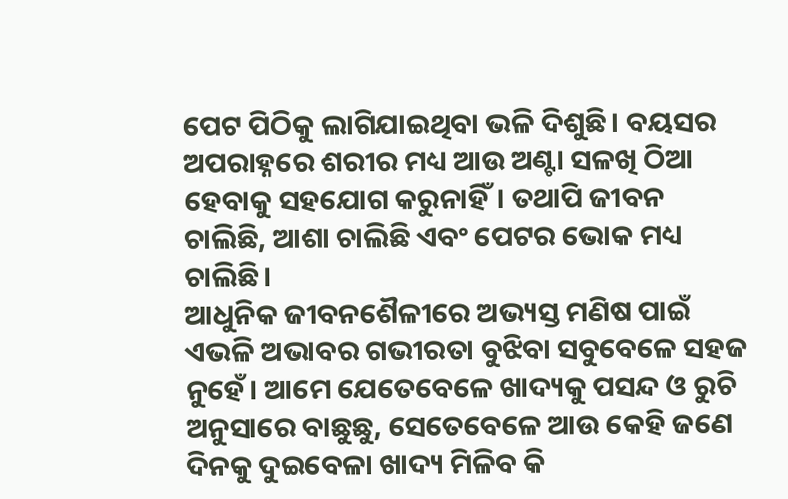ପେଟ ପିଠିକୁ ଲାଗିଯାଇଥିବା ଭଳି ଦିଶୁଛି। ବୟସର ଅପରାହ୍ନରେ ଶରୀର ମଧ୍ୟ ଆଉ ଅଣ୍ଟା ସଳଖି ଠିଆ ହେବାକୁ ସହଯୋଗ କରୁନାହିଁ। ତଥାପି ଜୀବନ ଚାଲିଛି, ଆଶା ଚାଲିଛି ଏବଂ ପେଟର ଭୋକ ମଧ୍ୟ ଚାଲିଛି।
ଆଧୁନିକ ଜୀବନଶୈଳୀରେ ଅଭ୍ୟସ୍ତ ମଣିଷ ପାଇଁ ଏଭଳି ଅଭାବର ଗଭୀରତା ବୁଝିବା ସବୁବେଳେ ସହଜ ନୁହେଁ। ଆମେ ଯେତେବେଳେ ଖାଦ୍ୟକୁ ପସନ୍ଦ ଓ ରୁଚି ଅନୁସାରେ ବାଛୁଛୁ, ସେତେବେଳେ ଆଉ କେହି ଜଣେ ଦିନକୁ ଦୁଇବେଳା ଖାଦ୍ୟ ମିଳିବ କି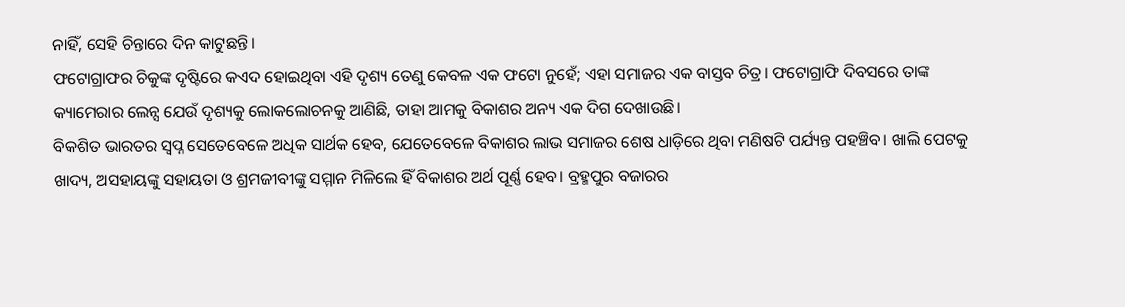ନାହିଁ, ସେହି ଚିନ୍ତାରେ ଦିନ କାଟୁଛନ୍ତି।
ଫଟୋଗ୍ରାଫର ଚିକୁଙ୍କ ଦୃଷ୍ଟିରେ କଏଦ ହୋଇଥିବା ଏହି ଦୃଶ୍ୟ ତେଣୁ କେବଳ ଏକ ଫଟୋ ନୁହେଁ; ଏହା ସମାଜର ଏକ ବାସ୍ତବ ଚିତ୍ର। ଫଟୋଗ୍ରାଫି ଦିବସରେ ତାଙ୍କ କ୍ୟାମେରାର ଲେନ୍ସ ଯେଉଁ ଦୃଶ୍ୟକୁ ଲୋକଲୋଚନକୁ ଆଣିଛି, ତାହା ଆମକୁ ବିକାଶର ଅନ୍ୟ ଏକ ଦିଗ ଦେଖାଉଛି।
ବିକଶିତ ଭାରତର ସ୍ୱପ୍ନ ସେତେବେଳେ ଅଧିକ ସାର୍ଥକ ହେବ, ଯେତେବେଳେ ବିକାଶର ଲାଭ ସମାଜର ଶେଷ ଧାଡ଼ିରେ ଥିବା ମଣିଷଟି ପର୍ଯ୍ୟନ୍ତ ପହଞ୍ଚିବ। ଖାଲି ପେଟକୁ ଖାଦ୍ୟ, ଅସହାୟଙ୍କୁ ସହାୟତା ଓ ଶ୍ରମଜୀବୀଙ୍କୁ ସମ୍ମାନ ମିଳିଲେ ହିଁ ବିକାଶର ଅର୍ଥ ପୂର୍ଣ୍ଣ ହେବ। ବ୍ରହ୍ମପୁର ବଜାରର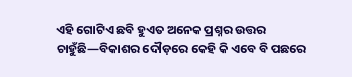ଏହି ଗୋଟିଏ ଛବି ହୁଏତ ଅନେକ ପ୍ରଶ୍ନର ଉତ୍ତର ଚାହୁଁଛି—ବିକାଶର ଦୌଡ଼ରେ କେହି କି ଏବେ ବି ପଛରେ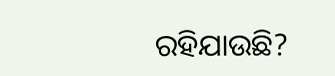ରହିଯାଉଛି?